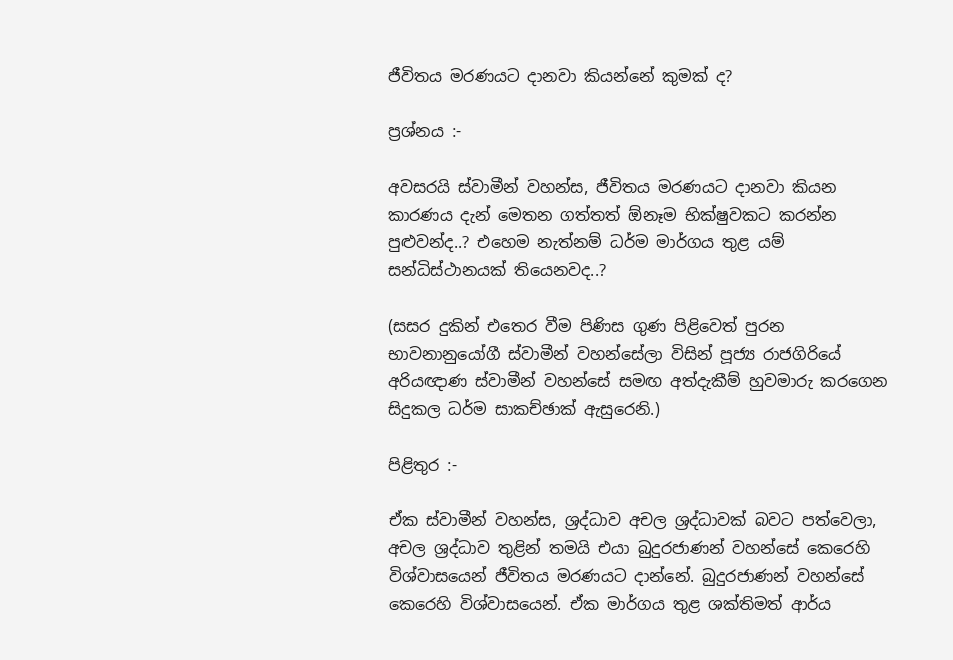ජීවිතය මරණයට දානවා කියන්නේ කුමක් ද?

ප්‍රශ්නය :-

අවසරයි ස්වාමීන් වහන්ස, ජීවිතය මරණයට දානවා කියන කාරණය දැන් මෙතන ගත්තත් ඕනෑම භික්ෂුවකට කරන්න පුළුවන්ද..? එහෙම නැත්නම් ධර්ම මාර්ගය තුළ යම් සන්ධිස්ථානයක් තියෙනවද..?

(සසර දුකින් එතෙර වීම පිණිස ගුණ පිළිවෙත් පුරන භාවනානුයෝගී ස්වාමීන් වහන්සේලා විසින් පූජ්‍ය රාජගිරියේ අරියඥාණ ස්වාමීන් වහන්සේ සමඟ අත්දැකීම් හුවමාරු කරගෙන සිදුකල ධර්ම සාකච්ඡාක් ඇසුරෙනි.)

පිළිතුර :-

ඒක ස්වාමීන් වහන්ස, ශ්‍රද්ධාව අචල ශ්‍රද්ධාවක් බවට පත්වෙලා, අචල ශ්‍රද්ධාව තුළින් තමයි එයා බුදුරජාණන් වහන්සේ කෙරෙහි විශ්වාසයෙන් ජීවිතය මරණයට දාන්නේ. බුදුරජාණන් වහන්සේ කෙරෙහි විශ්වාසයෙන්. ඒක මාර්ගය තුළ ශක්තිමත් ආර්ය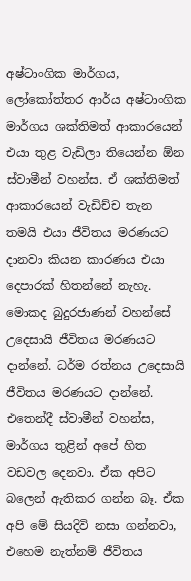අෂ්ටාංගික මාර්ගය, ලෝකෝත්තර ආර්ය අෂ්ටාංගික මාර්ගය ශක්තිමත් ආකාරයෙන් එයා තුළ වැඩිලා තියෙන්න ඕන ස්වාමීන් වහන්ස. ඒ ශක්තිමත් ආකාරයෙන් වැඩිච්ච තැන තමයි එයා ජීවිතය මරණයට දානවා කියන කාරණය එයා දෙපාරක් හිතන්නේ නැහැ. මොකද බුදුරජාණන් වහන්සේ උදෙසායි ජීවිතය මරණයට දාන්නේ. ධර්ම රත්නය උදෙසායි ජීවිතය මරණයට දාන්නේ. එතෙන්දී ස්වාමීන් වහන්ස, මාර්ගය තුළින් අපේ හිත වඩවල දෙනවා. ඒක අපිට බලෙන් ඇතිකර ගන්න බෑ. ඒක අපි මේ සියදිවි නසා ගන්නවා, එහෙම නැත්නම් ජීවිතය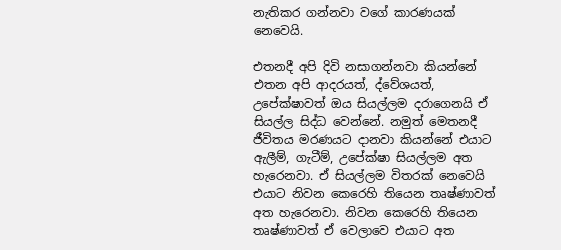නැතිකර ගන්නවා වගේ කාරණයක් නෙවෙයි.

එතනදී අපි දිවි නසාගන්නවා කියන්නේ එතන අපි ආදරයත්, ද්වේශයත්, උපේක්ෂාවත් ඔය සියල්ලම දරාගෙනයි ඒ සියල්ල සිද්ධ වෙන්නේ. නමුත් මෙතනදී ජීවිතය මරණයට දානවා කියන්නේ එයාට ඇලීම්, ගැටීම්, උපේක්ෂා සියල්ලම අත හැරෙනවා. ඒ සියල්ලම විතරක් නෙවෙයි එයාට නිවන කෙරෙහි තියෙන තෘෂ්ණාවත් අත හැරෙනවා. නිවන කෙරෙහි තියෙන තෘෂ්ණාවත් ඒ වෙලාවෙ එයාට අත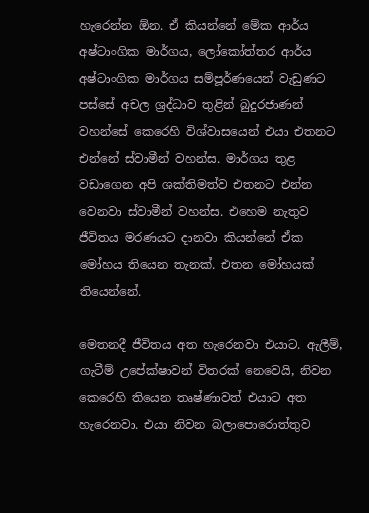හැරෙන්න ඕන. ඒ කියන්නේ මේක ආර්ය අෂ්ටාංගික මාර්ගය, ලෝකෝත්තර ආර්ය අෂ්ටාංගික මාර්ගය සම්පූර්ණයෙන් වැඩුණට පස්සේ අචල ශ්‍රද්ධාව තුළින් බුදුරජාණන් වහන්සේ කෙරෙහි විශ්වාසයෙන් එයා එතනට එන්නේ ස්වාමීන් වහන්ස. මාර්ගය තුළ වඩාගෙන අපි ශක්තිමත්ව එතනට එන්න වෙනවා ස්වාමීන් වහන්ස. එහෙම නැතුව ජීවිතය මරණයට දානවා කියන්නේ ඒක මෝහය තියෙන තැනක්. එතන මෝහයක් තියෙන්නේ.

මෙතනදී ජීවිතය අත හැරෙනවා එයාට. ඇලීම්, ගැටීම් උපේක්ෂාවන් විතරක් නෙවෙයි, නිවන කෙරෙහි තියෙන තෘෂ්ණාවත් එයාට අත හැරෙනවා. එයා නිවන බලාපොරොත්තුව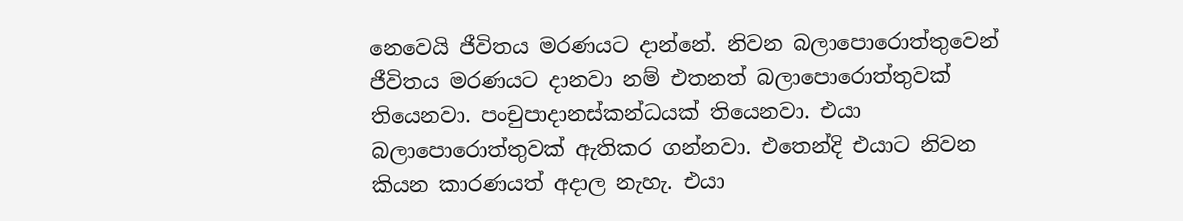නෙවෙයි ජීවිතය මරණයට දාන්නේ. නිවන බලාපොරොත්තුවෙන් ජීවිතය මරණයට දානවා නම් එතනත් බලාපොරොත්තුවක් තියෙනවා. පංචුපාදානස්කන්ධයක් තියෙනවා. එයා බලාපොරොත්තුවක් ඇතිකර ගන්නවා. එතෙන්දි එයාට නිවන කියන කාරණයත් අදාල නැහැ. එයා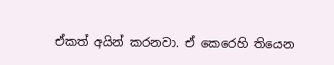ඒකත් අයින් කරනවා. ඒ කෙරෙහි තියෙන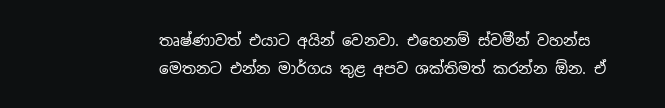තෘෂ්ණාවත් එයාට අයින් වෙනවා. එහෙනම් ස්වමීන් වහන්ස මෙතනට එන්න මාර්ගය තුළ අපව ශක්තිමත් කරන්න ඕන. ඒ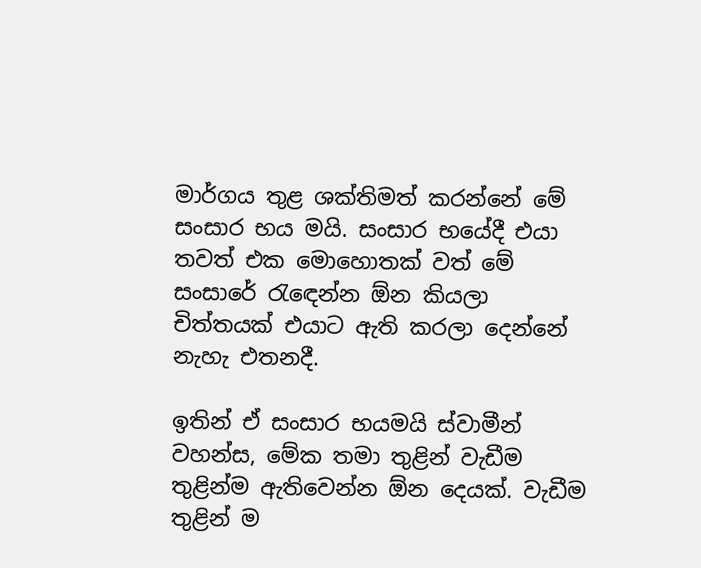මාර්ගය තුළ ශක්තිමත් කරන්නේ මේ සංසාර භය මයි. සංසාර භයේදී එයා තවත් එක මොහොතක් වත් මේ සංසාරේ රැඳෙන්න ඕන කියලා චිත්තයක් එයාට ඇති කරලා දෙන්නේ නැහැ එතනදී.

ඉතින් ඒ සංසාර භයමයි ස්වාමීන් වහන්ස, මේක තමා තුළින් වැඩීම තුළින්ම ඇතිවෙන්න ඕන දෙයක්. වැඩීම තුළින් ම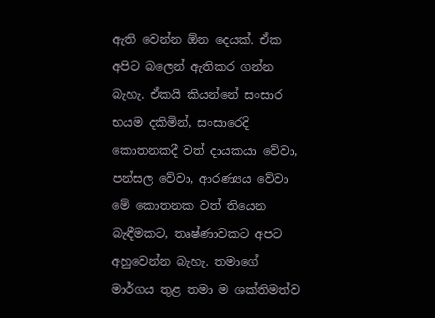ඇති වෙන්න ඕන දෙයක්. ඒක අපිට බලෙන් ඇතිකර ගන්න බැහැ. ඒකයි කියන්නේ සංසාර භයම දකිමින්, සංසාරෙදි කොතනකදී වත් දායකයා වේවා, පන්සල වේවා, ආරණ්‍යය වේවා මේ කොතනක වත් තියෙන බැඳීමකට, තෘෂ්ණාවකට අපට අහුවෙන්න බැහැ. තමාගේ මාර්ගය තුළ තමා ම ශක්තිමත්ව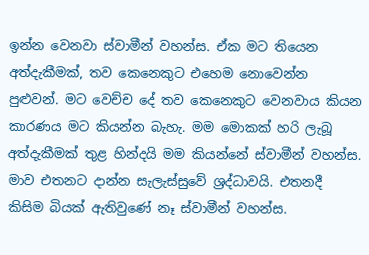ඉන්න වෙනවා ස්වාමීන් වහන්ස. ඒක මට තියෙන අත්දැකීමක්, තව කෙනෙකුට එහෙම නොවෙන්න පුළුවන්. මට වෙච්ච දේ තව කෙනෙකුට වෙනවාය කියන කාරණය මට කියන්න බැහැ. මම මොකක් හරි ලැබූ අත්දැකීමක් තුළ හින්දයි මම කියන්නේ ස්වාමීන් වහන්ස. මාව එතනට දාන්න සැලැස්සුවේ ශ්‍රද්ධාවයි. එතනදී කිසිම බියක් ඇතිවුණේ නෑ ස්වාමීන් වහන්ස.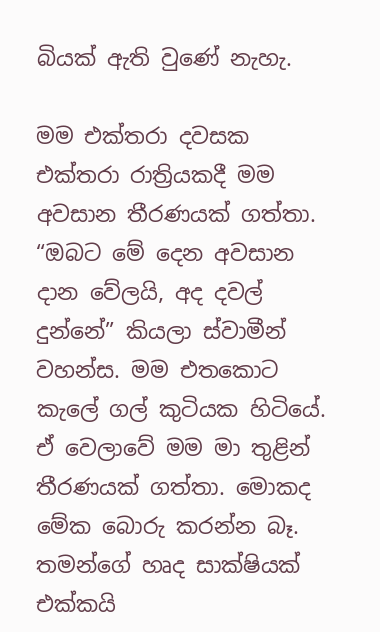බියක් ඇති වුණේ නැහැ.

මම එක්තරා දවසක එක්තරා රාත්‍රියකදී මම අවසාන තීරණයක් ගත්තා. “ඔබට මේ දෙන අවසාන දාන වේලයි, අද දවල් දුන්නේ” කියලා ස්වාමීන් වහන්ස. මම එතකොට කැලේ ගල් කුටියක හිටියේ. ඒ වෙලාවේ මම මා තුළින් තීරණයක් ගත්තා. මොකද මේක බොරු කරන්න බෑ. තමන්ගේ හෘද සාක්ෂියක් එක්කයි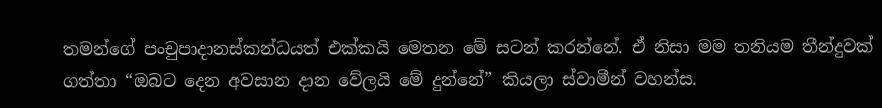තමන්ගේ පංචුපාදානස්කන්ධයත් එක්කයි මෙතන මේ සටන් කරන්නේ. ඒ නිසා මම තනියම තීන්දුවක් ගත්තා “ඔබට දෙන අවසාන දාන වේලයි මේ දුන්නේ” කියලා ස්වාමීන් වහන්ස.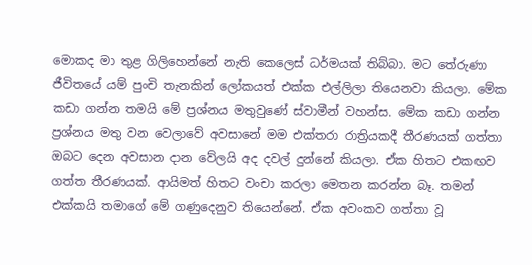මොකද මා තුළ ගිලිහෙන්නේ නැති කෙලෙස් ධර්මයක් තිබ්බා. මට තේරුණා ජීවිතයේ යම් පුංචි තැනකින් ලෝකයත් එක්ක එල්ලිලා තියෙනවා කියලා. මේක කඩා ගන්න තමයි මේ ප්‍රශ්නය මතුවුණේ ස්වාමීන් වහන්ස. මේක කඩා ගන්න ප්‍රශ්නය මතු වන වෙලාවේ අවසානේ මම එක්තරා රාත්‍රියකදී තීරණයක් ගත්තා ඔබට දෙන අවසාන දාන වේලයි අද දවල් දුන්නේ කියලා. ඒක හිතට එකඟව ගත්ත තීරණයක්. ආයිමත් හිතට වංචා කරලා මෙතන කරන්න බෑ. තමන් එක්කයි තමාගේ මේ ගණුදෙනුව තියෙන්නේ. ඒක අවංකව ගත්තා වූ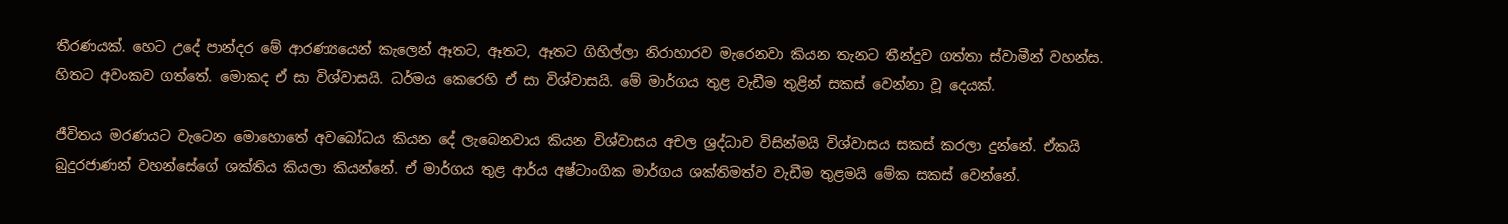තීරණයක්. හෙට උදේ පාන්දර මේ ආරණ්‍යයෙන් කැලෙන් ඈතට, ඈතට, ඈතට ගිහිල්ලා නිරාහාරව මැරෙනවා කියන තැනට තීන්දුව ගත්තා ස්වාමීන් වහන්ස. හිතට අවංකව ගත්තේ. මොකද ඒ සා විශ්වාසයි. ධර්මය කෙරෙහි ඒ සා විශ්වාසයි. මේ මාර්ගය තුළ වැඩීම තුළින් සකස් වෙන්නා වූ දෙයක්.

ජීවිතය මරණයට වැටෙන මොහොතේ අවබෝධය කියන දේ ලැබෙනවාය කියන විශ්වාසය අචල ශ්‍රද්ධාව විසින්මයි විශ්වාසය සකස් කරලා දුන්නේ. ඒකයි බුදුරජාණන් වහන්සේගේ ශක්තිය කියලා කියන්නේ. ඒ මාර්ගය තුළ ආර්ය අෂ්ටාංගික මාර්ගය ශක්තිමත්ව වැඩීම තුළමයි මේක සකස් වෙන්නේ.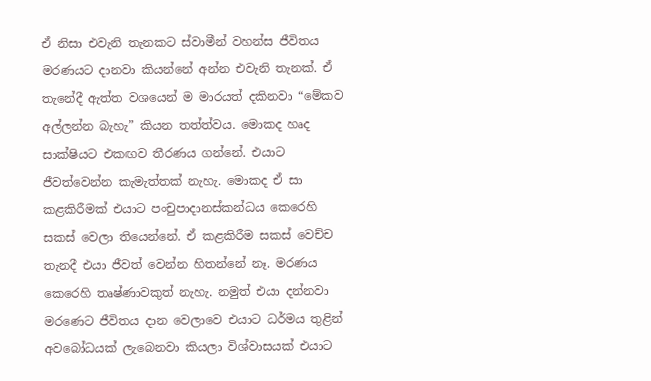ඒ නිසා එවැනි තැනකට ස්වාමීන් වහන්ස ජීවිතය මරණයට දානවා කියන්නේ අන්න එවැනි තැනක්. ඒ තැනේදී ඇත්ත වශයෙන් ම මාරයත් දකිනවා “මේකව අල්ලන්න බැහැ” කියන තත්ත්වය. මොකද හෘද සාක්ෂියට එකඟව තීරණය ගන්නේ. එයාට ජීවත්වෙන්න කැමැත්තක් නැහැ. මොකද ඒ සා කළකිරීමක් එයාට පංචුපාදානස්කන්ධය කෙරෙහි සකස් වෙලා තියෙන්නේ. ඒ කළකිරීම සකස් වෙච්ච තැනදී එයා ජීවත් වෙන්න හිතන්නේ නෑ. මරණය කෙරෙහි තෘෂ්ණාවකුත් නැහැ. නමුත් එයා දන්නවා මරණෙට ජීවිතය දාන වෙලාවෙ එයාට ධර්මය තුළින් අවබෝධයක් ලැබෙනවා කියලා විශ්වාසයක් එයාට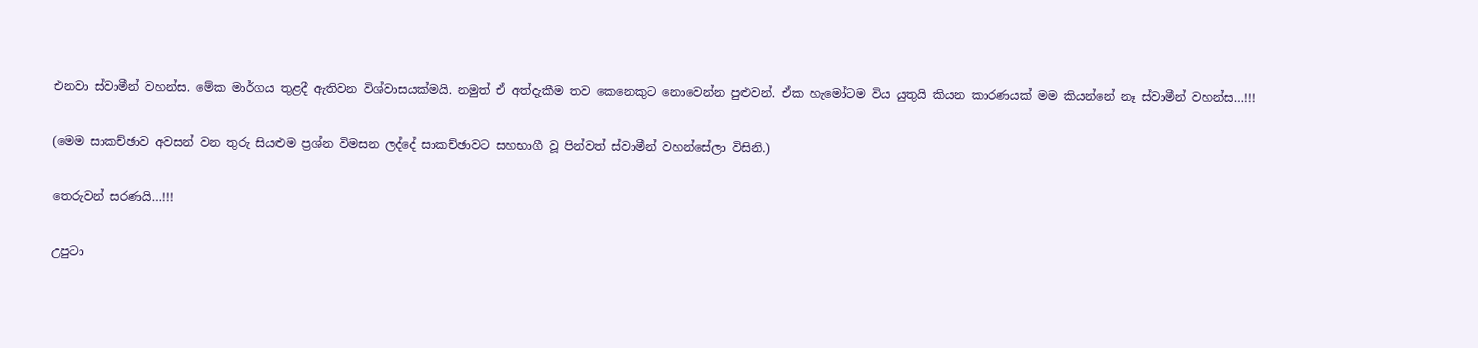එනවා ස්වාමීන් වහන්ස. මේක මාර්ගය තුළදී ඇතිවන විශ්වාසයක්මයි. නමුත් ඒ අත්දැකීම තව කෙනෙකුට නොවෙන්න පුළුවන්. ඒක හැමෝටම විය යුතුයි කියන කාරණයක් මම කියන්නේ නෑ ස්වාමීන් වහන්ස…!!!

(මෙම සාකච්ඡාව අවසන් වන තුරු සියළුම ප්‍රශ්න විමසන ලද්දේ සාකච්ඡාවට සහභාගී වූ පින්වත් ස්වාමීන් වහන්සේලා විසිනි.)

තෙරුවන් සරණයි…!!!

උපුටා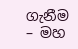ගැනීම – මහ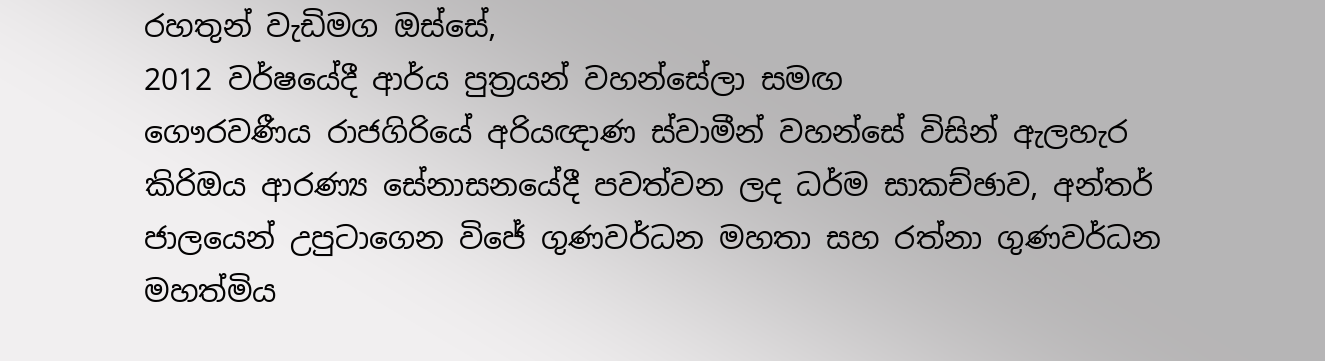රහතුන් වැඩිමග ඔස්සේ,
2012 වර්ෂයේදී ආර්ය පුත්‍රයන් වහන්සේලා සමඟ
ගෞරවණීය රාජගිරියේ අරියඥාණ ස්වාමීන් වහන්සේ විසින් ඇලහැර කිරිඔය ආරණ්‍ය සේනාසනයේදී පවත්වන ලද ධර්ම සාකච්ඡාව, අන්තර් ජාලයෙන් උපුටාගෙන විජේ ගුණවර්ධන මහතා සහ රත්නා ගුණවර්ධන මහත්මිය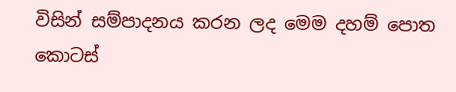විසින් සම්පාදනය කරන ලද මෙම දහම් පොත කොටස්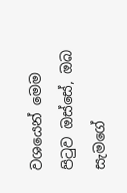වශයෙන් මෙම පිටුව ඔස්සේ, ඔබ සැමගේ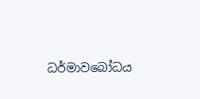ධර්මාවබෝධය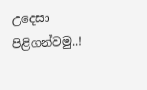උදෙසා පිළිගන්වමු..!